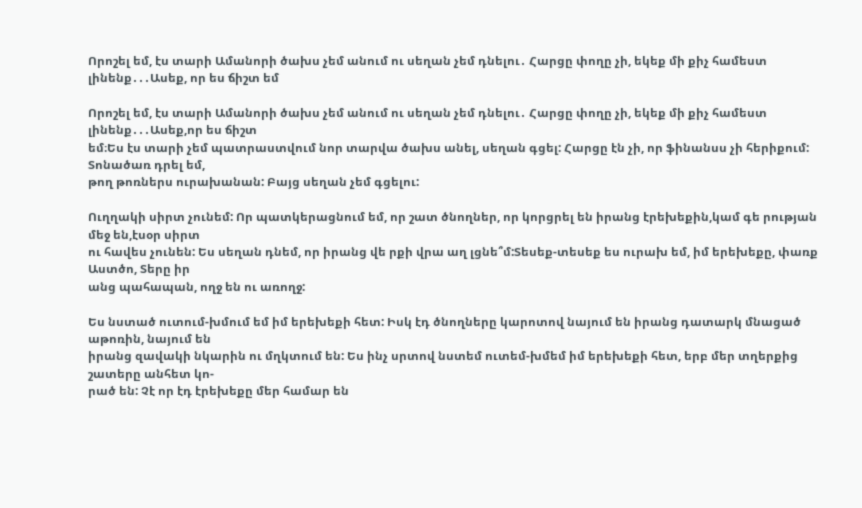Որոշել եմ, էս տարի Ամանորի ծախս չեմ անում ու սեղան չեմ դնելու․ Հարցը փողը չի, եկեք մի քիչ համեստ լինենք․․․Ասեք, որ ես ճիշտ եմ

Որոշել եմ, էս տարի Ամանորի ծախս չեմ անում ու սեղան չեմ դնելու․ Հարցը փողը չի, եկեք մի քիչ համեստ լինենք․․․Ասեք,որ ես ճիշտ
եմ։Ես էս տարի չեմ պատրաստվում նոր տարվա ծախս անել, սեղան գցել: Հարցը էն չի, որ ֆինանսս չի հերիքում: Տոնածառ դրել եմ,
թող թոռներս ուրախանան: Բայց սեղան չեմ գցելու:

Ուղղակի սիրտ չունեմ: Որ պատկերացնում եմ, որ շատ ծնողներ, որ կորցրել են իրանց էրեխեքին,կամ գե րության մեջ են,էսօր սիրտ
ու հավես չունեն: Ես սեղան դնեմ, որ իրանց վե րքի վրա աղ լցնե՞մ:Տեսեք-տեսեք ես ուրախ եմ, իմ երեխեքը, փառք Աստծո, Տերը իր
անց պահապան, ողջ են ու առողջ:

Ես նստած ուտում-խմում եմ իմ երեխեքի հետ: Իսկ էդ ծնողները կարոտով նայում են իրանց դատարկ մնացած աթոռին, նայում են
իրանց զավակի նկարին ու մղկտում են: Ես ինչ սրտով նստեմ ուտեմ-խմեմ իմ երեխեքի հետ, երբ մեր տղերքից շատերը անհետ կո-
րած են: Չէ որ էդ էրեխեքը մեր համար են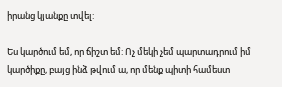իրանց կյանքը տվել:

Ես կարծում եմ, որ ճիշտ եմ: Ոչ մեկի չեմ պարտադրում իմ կարծիքը, բայց ինձ թվում ա, որ մենք պիտի համեստ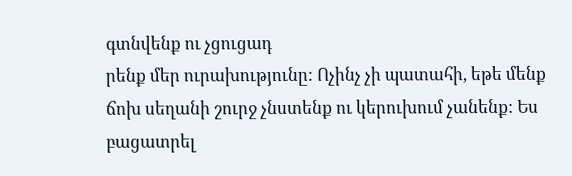գտնվենք ու չցուցադ
րենք մեր ուրախությունը: Ոչինչ չի պատահի, եթե մենք ճոխ սեղանի շուրջ չնստենք ու կերուխում չանենք: Ես բացատրել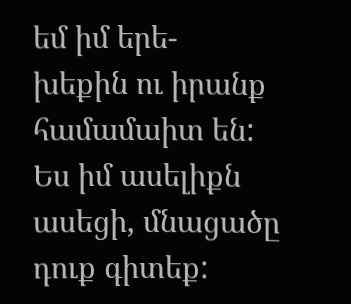եմ իմ երե-
խեքին ու իրանք համամաիտ են: Ես իմ ասելիքն ասեցի, մնացածը դուք գիտեք: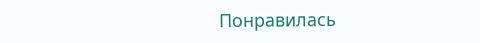Понравилась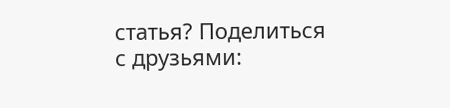статья? Поделиться с друзьями: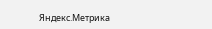Яндекс.Метрика